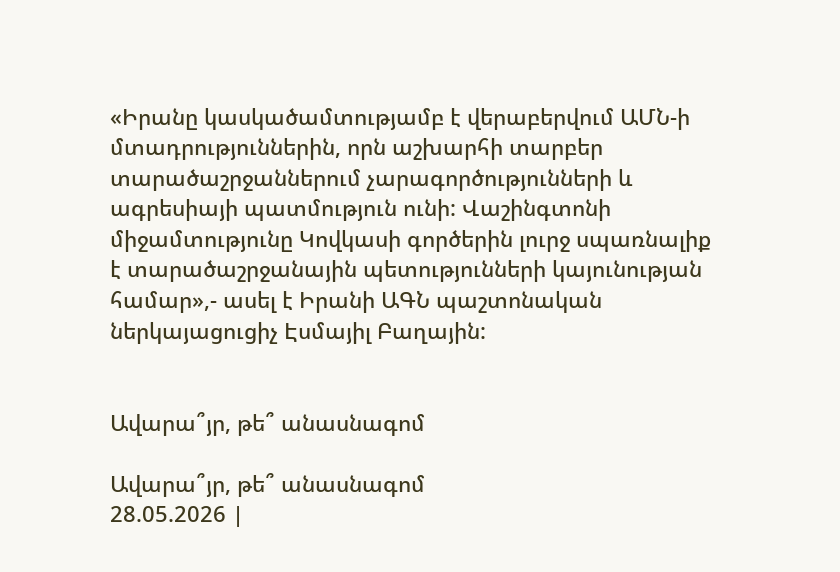«Իրանը կասկածամտությամբ է վերաբերվում ԱՄՆ-ի մտադրություններին, որն աշխարհի տարբեր տարածաշրջաններում չարագործությունների և ագրեսիայի պատմություն ունի: Վաշինգտոնի միջամտությունը Կովկասի գործերին լուրջ սպառնալիք է տարածաշրջանային պետությունների կայունության համար»,- ասել է Իրանի ԱԳՆ պաշտոնական ներկայացուցիչ Էսմայիլ Բաղային:


Ավարա՞յր, թե՞ անասնագոմ

Ավարա՞յր, թե՞ անասնագոմ
28.05.2026 |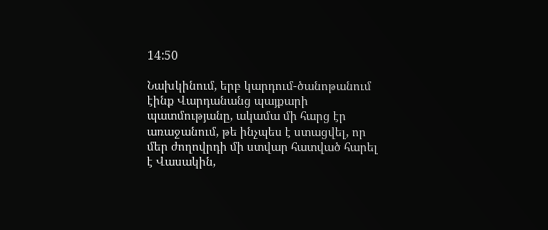14:50

Նախկինում, երբ կարդում-ծանոթանում էինք Վարդանանց պայքարի պատմությանը, ակամա մի հարց էր առաջանում, թե ինչպես է ստացվել, որ մեր ժողովրդի մի ստվար հատված հարել է Վասակին,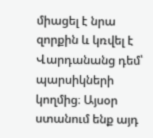միացել է նրա զորքին և կռվել է Վարդանանց դեմ՝ պարսիկների կողմից։ Այսօր ստանում ենք այդ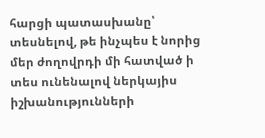հարցի պատասխանը՝ տեսնելով, թե ինչպես է նորից մեր ժողովրդի մի հատված ի տես ունենալով ներկայիս իշխանությունների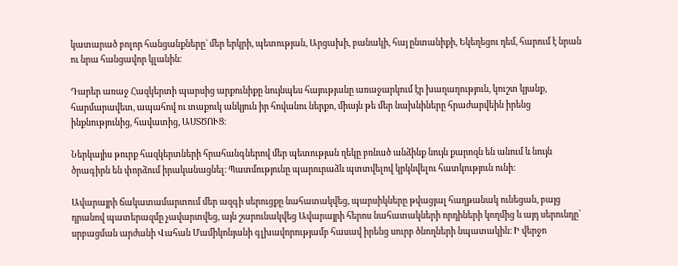կատարած բոլոր հանցանքները` մեր երկրի, պետության, Արցախի, բանակի, հայ ընտանիքի, Եկեղեցու դեմ, հարում է նրան ու նրա հանցավոր կլանին։

Դարեր առաջ Հազկերտի պարսից արքունիքը նույնպես հայությանը առաջարկում էր խաղաղություն, կուշտ կյանք, հարմարավետ, ապահով ու տաքուկ անկյուն իր հովանու ներքո, միայն թե մեր նախնիները հրաժարվեին իրենց ինքնությունից, հավատից, ԱՍՏԾՈՒՑ։

Ներկայիս թուրք հազկերտների հրահանգներով մեր պետության ղեկը բռնած անձինք նույն քարոզն են անում և նույն ծրագիրն են փորձում իրականացնել։ Պատմությունը պարուրաձև պտտվելով կրկնվելու հատկություն ունի։

Ավարայրի ճակատամարտում մեր ազգի սերուցքը նահատակվեց, պարսիկները թվացյալ հաղթանակ ունեցան, բայց դրանով պատերազմը չավարտվեց, այն շարունակվեց Ավարայրի հերոս նահատակների որդիների կողմից և այդ սերունդը՝ սրբացման արժանի Վահան Մամիկոնյանի գլխավորությամբ հասավ իրենց սուրբ ծնողների նպատակին։ Ի վերջո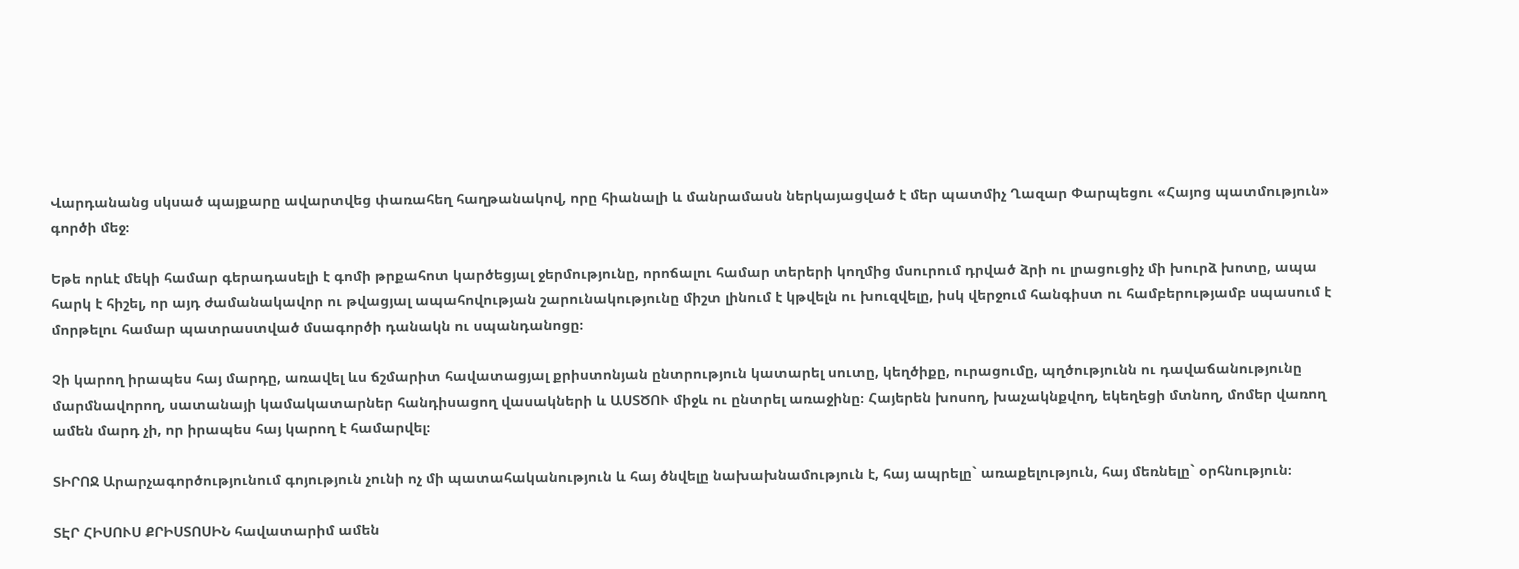Վարդանանց սկսած պայքարը ավարտվեց փառահեղ հաղթանակով, որը հիանալի և մանրամասն ներկայացված է մեր պատմիչ Ղազար Փարպեցու «Հայոց պատմություն» գործի մեջ։

Եթե որևէ մեկի համար գերադասելի է գոմի թրքահոտ կարծեցյալ ջերմությունը, որոճալու համար տերերի կողմից մսուրում դրված ձրի ու լրացուցիչ մի խուրձ խոտը, ապա հարկ է հիշել, որ այդ ժամանակավոր ու թվացյալ ապահովության շարունակությունը միշտ լինում է կթվելն ու խուզվելը, իսկ վերջում հանգիստ ու համբերությամբ սպասում է մորթելու համար պատրաստված մսագործի դանակն ու սպանդանոցը։

Չի կարող իրապես հայ մարդը, առավել ևս ճշմարիտ հավատացյալ քրիստոնյան ընտրություն կատարել սուտը, կեղծիքը, ուրացումը, պղծությունն ու դավաճանությունը մարմնավորող, սատանայի կամակատարներ հանդիսացող վասակների և ԱՍՏԾՈՒ միջև ու ընտրել առաջինը։ Հայերեն խոսող, խաչակնքվող, եկեղեցի մտնող, մոմեր վառող ամեն մարդ չի, որ իրապես հայ կարող է համարվել։

ՏԻՐՈՋ Արարչագործությունում գոյություն չունի ոչ մի պատահականություն և հայ ծնվելը նախախնամություն է, հայ ապրելը` առաքելություն, հայ մեռնելը` օրհնություն։

ՏԷՐ ՀԻՍՈՒՍ ՔՐԻՍՏՈՍԻՆ հավատարիմ ամեն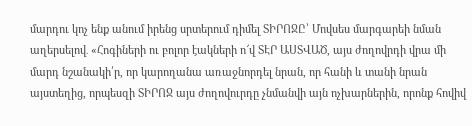մարդու կոչ ենք անում իրենց սրտերում դիմել ՏԻՐՈՋԸ՝ Մովսես մարգարեի նման աղերսելով․ «Հոգիների ու բոլոր էակների ո՜վ ՏԷՐ ԱՍՏՎԱԾ, այս ժողովրդի վրա մի մարդ նշանակի՛ր, որ կարողանա առաջնորդել նրան, որ հանի և տանի նրան այստեղից, որպեսզի ՏԻՐՈՋ այս ժողովուրդը չնմանվի այն ոչխարներին, որոնք հովիվ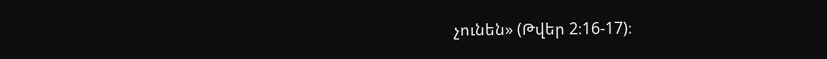չունեն» (Թվեր 2։16-17)։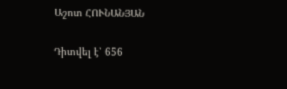Աշոտ ՀՈՒՆԱՆՅԱՆ

Դիտվել է՝ 656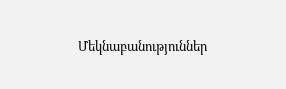Մեկնաբանություններ